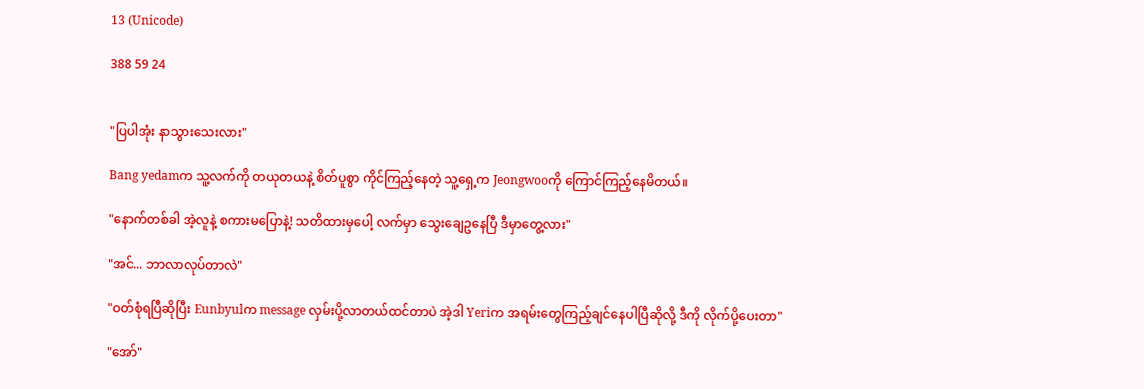13 (Unicode)

388 59 24


"ပြပါအုံး နာသွားသေးလား"

Bang yedamက သူ့လက်ကို တယုတယနဲ့ စိတ်ပူစွာ ကိုင်ကြည့်နေတဲ့ သူ့ရှေ့က Jeongwooကို ကြောင်ကြည့်နေမိတယ်။

"နောက်တစ်ခါ အဲ့လူနဲ့ စကားမပြောနဲ့! သတိထားမှပေါ့ လက်မှာ သွေးချေဥနေပြီ ဒီမှာတွေ့လား"

"အင်... ဘာလာလုပ်တာလဲ"

"ဝတ်စုံရပြီဆိုပြီး Eunbyulက message လှမ်းပို့လာတယ်ထင်တာပဲ အဲ့ဒါ Yeriက အရမ်းတွေကြည့်ချင်နေပါပြီဆိုလို့ ဒီကို လိုက်ပို့ပေးတာ"

"အော်"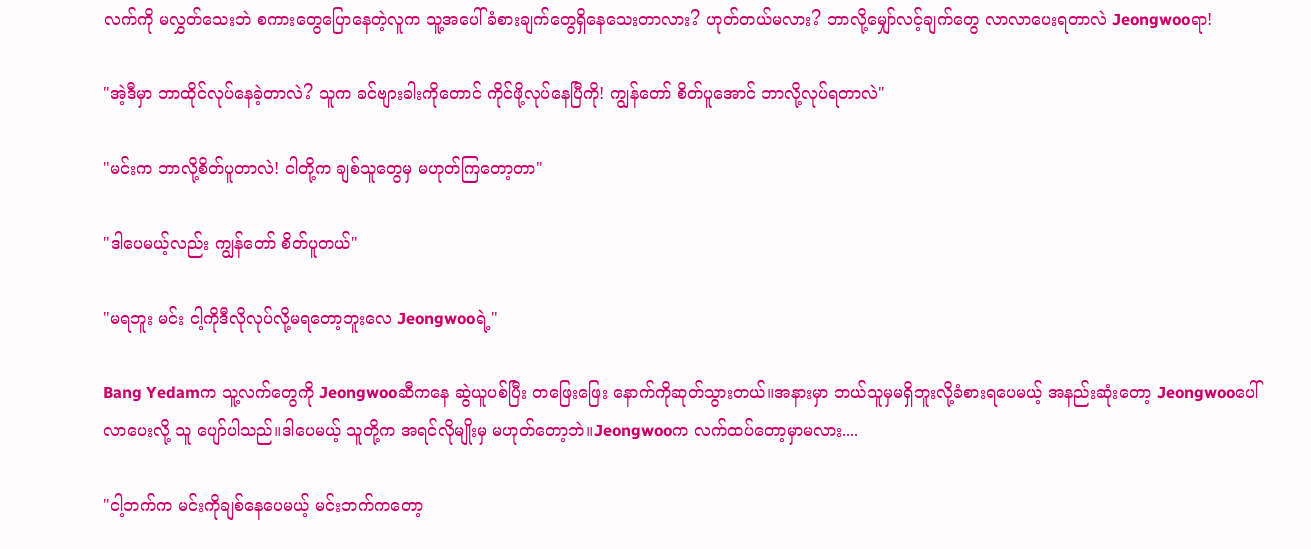လက်ကို မလွှတ်သေးဘဲ စကားတွေပြောနေတဲ့လူက သူ့အပေါ် ခံစားချက်တွေရှိနေသေးတာလား? ဟုတ်တယ်မလား? ဘာလို့မျှော်လင့်ချက်တွေ လာလာပေးရတာလဲ Jeongwooရာ!

"အဲ့ဒီမှာ ဘာထိုင်လုပ်နေခဲ့တာလဲ? သူက ခင်ဗျားခါးကိုတောင် ကိုင်ဖို့လုပ်နေပြီကို! ကျွန်တော် စိတ်ပူအောင် ဘာလို့လုပ်ရတာလဲ"

"မင်းက ဘာလို့စိတ်ပူတာလဲ! ငါတို့က ချစ်သူတွေမှ မဟုတ်ကြတော့တာ"

"ဒါပေမယ့်လည်း ကျွန်တော် စိတ်ပူတယ်"

"မရဘူး မင်း ငါ့ကိုဒီလိုလုပ်လို့မရတော့ဘူးလေ Jeongwooရဲ့"

Bang Yedamက သူ့လက်တွေကို Jeongwooဆီကနေ ဆွဲယူပစ်ပြီး တဖြေးဖြေး နောက်ကိုဆုတ်သွားတယ်။အနားမှာ ဘယ်သူမှမရှိဘူးလို့ခံစားရပေမယ့် အနည်းဆုံးတော့ Jeongwooပေါ်လာပေးလို့ သူ ပျော်ပါသည်။ဒါပေမယ့် သူတို့က အရင်လိုမျိုးမှ မဟုတ်တော့ဘဲ။Jeongwooက လက်ထပ်တော့မှာမလား....

"ငါ့ဘက်က မင်းကိုချစ်နေပေမယ့် မင်းဘက်ကတော့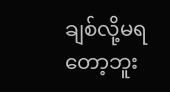ချစ်လို့မရတော့ဘူး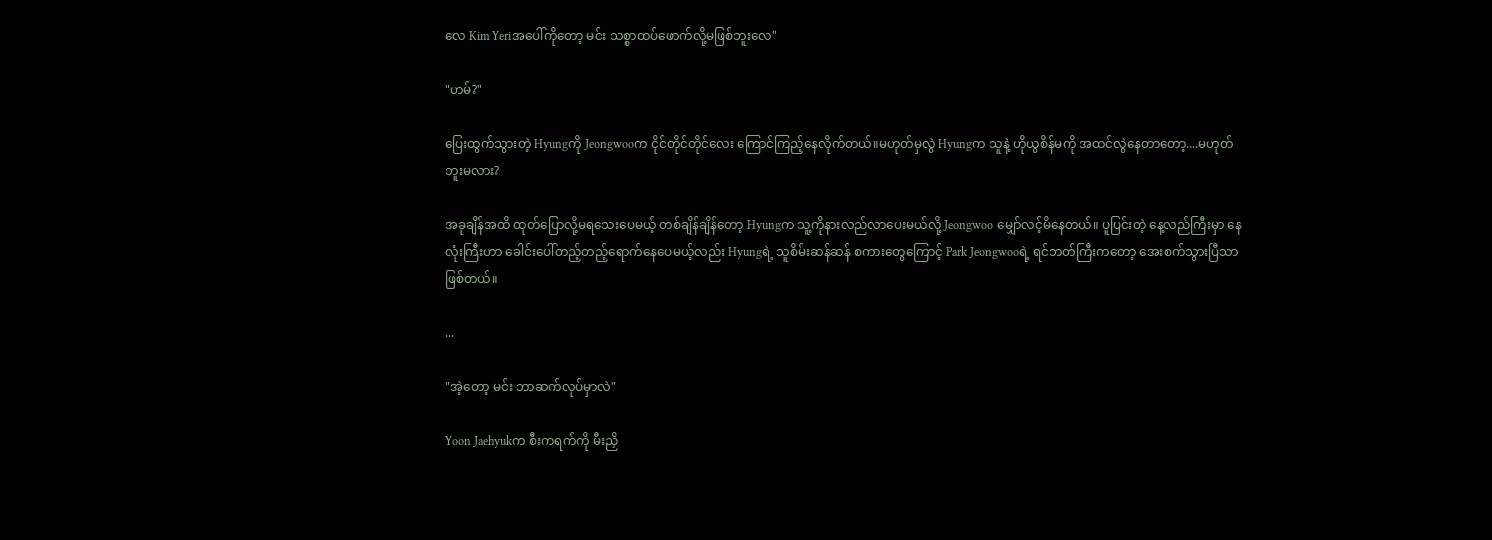လေ Kim Yeriအပေါ်ကိုတော့ မင်း သစ္စာထပ်ဖောက်လို့မဖြစ်ဘူးလေ"

"ဟမ်?"

ပြေးထွက်သွားတဲ့ Hyungကို Jeongwooက ငိုင်တိုင်တိုင်လေး ကြောင်ကြည့်နေလိုက်တယ်။မဟုတ်မှလွဲ Hyungက သူနဲ့ ဟိုယွစိန်မကို အထင်လွဲနေတာတော့....မဟုတ်ဘူးမလား?

အခုချိန်အထိ ထုတ်ပြောလို့မရသေးပေမယ့် တစ်ချိန်ချိန်တော့ Hyungက သူ့ကိုနားလည်လာပေးမယ်လို့ Jeongwoo မျှော်လင့်မိနေတယ်။ ပူပြင်းတဲ့ နေ့လည်ကြီးမှာ နေလုံးကြီးဟာ ခေါင်းပေါ်တည့်တည့်ရောက်နေပေမယ့်လည်း Hyungရဲ့ သူစိမ်းဆန်ဆန် စကားတွေကြောင့် Park Jeongwooရဲ့ ရင်ဘတ်ကြီးကတော့ အေးစက်သွားပြီသာဖြစ်တယ်။

...

"အဲ့တော့ မင်း ဘာဆက်လုပ်မှာလဲ"

Yoon Jaehyukက စီးကရက်ကို မီးညှိ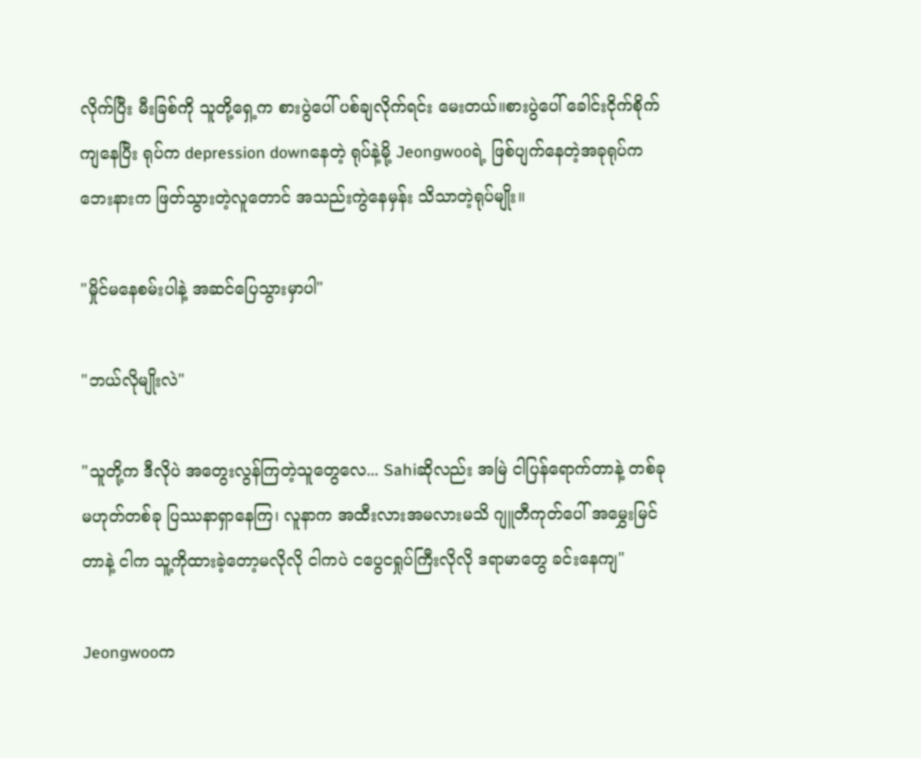လိုက်ပြီး မီးခြစ်ကို သူတို့ရှေ့က စားပွဲပေါ် ပစ်ချလိုက်ရင်း မေးတယ်။စားပွဲပေါ် ခေါင်းငိုက်စိုက်ကျနေပြီး ရုပ်က depression downနေတဲ့ ရုပ်နဲ့မို့ Jeongwooရဲ့ ဖြစ်ပျက်နေတဲ့အခုရုပ်က ဘေးနားက ဖြတ်သွားတဲ့လူတောင် အသည်းကွဲနေမှန်း သိသာတဲ့ရုပ်မျိုး။

"မှိုင်မနေစမ်းပါနဲ့ အဆင်ပြေသွားမှာပါ"

"ဘယ်လိုမျိုးလဲ"

"သူတို့က ဒီလိုပဲ အတွေးလွန်ကြတဲ့သူတွေလေ... Sahiဆိုလည်း အမြဲ ငါပြန်ရောက်တာနဲ့ တစ်ခုမဟုတ်တစ်ခု ပြဿနာရှာနေကြ၊ လူနာက အထီးလားအမလားမသိ ဂျူတီကုတ်ပေါ် အမွှေးမြင်တာနဲ့ ငါက သူ့ကိုထားခဲ့တော့မလိုလို ငါကပဲ ငပွေငရှုပ်ကြီးလိုလို ဒရာမာတွေ ခင်းနေကျ"

Jeongwooက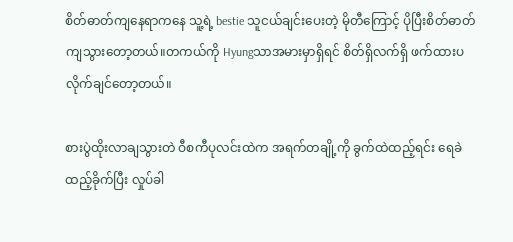စိတ်ဓာတ်ကျနေရာကနေ သူ့ရဲ့ bestie သူငယ်ချင်းပေးတဲ့ မိုတီကြောင့် ပိုပြီးစိတ်ဓာတ်ကျသွားတော့တယ်။တကယ်ကို Hyungသာအမားမှာရှိရင် စိတ်ရှိလက်ရှိ ဖက်ထားပလိုက်ချင်တော့တယ်။

စားပွဲထိုးလာချသွားတဲ ဝီစကီပုလင်းထဲက အရက်တချို့ကို ခွက်ထဲထည့်ရင်း ရေခဲထည့်ခိုက်ပြီး လှုပ်ခါ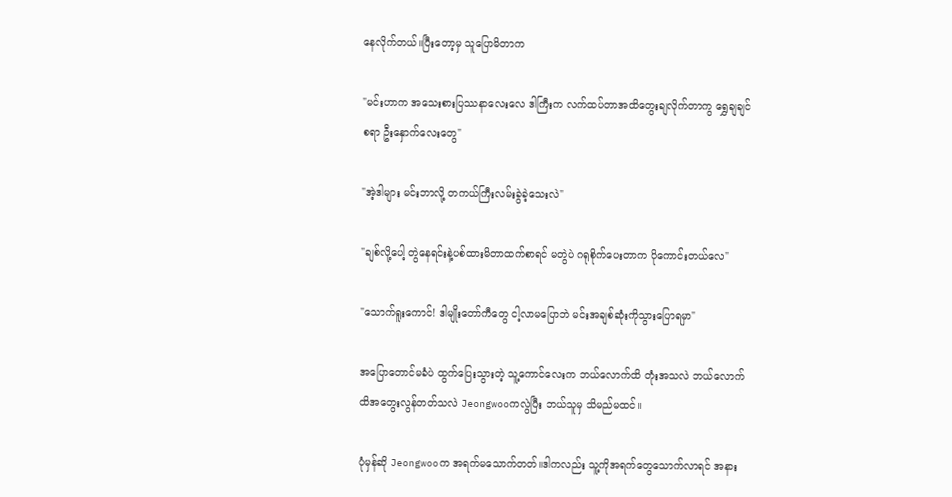နေလိုက်တယ်။ပြီးတော့မှ သူပြောမိတာက

"မင်းဟာက အသေးစားပြဿနာလေးလေ ဒါကြီးက လက်ထပ်တာအထိတွေးချလိုက်တာကွ ရွှေချချင်စရာ ဦးနှောက်လေးတွေ"

"အဲ့ဒါများ မင်းဘာလို့ တကယ်ကြီးလမ်းခွဲခဲ့သေးလဲ"

"ချစ်လို့ပေါ့ တွဲနေရင်းနဲ့ပစ်ထားမိတာထက်စာရင် မတွဲပဲ ဂရုစိုက်ပေးတာက ပိုကောင်းတယ်လေ"

"သောက်ရူးကောင်! ဒါမျိုးတော်ကီတွေ ငါ့လာမပြောဘဲ မင်းအချစ်ဆုံးကိုသွားပြောရမှာ"

အပြောတောင်မခံပဲ ထွက်ပြေးသွားတဲ့ သူ့ကောင်လေးက ဘယ်လောက်ထိ တုံးအသလဲ ဘယ်လောက်ထိအတွေးလွန်တတ်သလဲ Jeongwooကလွဲပြီး ဘယ်သူမှ သိမည်မထင်။

ပုံမှန်ဆို Jeongwooက အရက်မသောက်တတ်။ဒါကလည်း သူ့ကိုအရက်တွေသောက်လာရင် အနား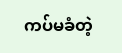ကပ်မခံတဲ့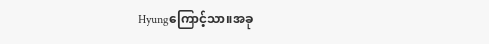Hyungကြောင့်သာ။အခု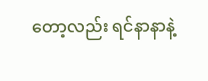တော့လည်း ရင်နာနာနဲ့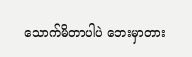သောက်မိတာပါပဲ ဘေးမှာတား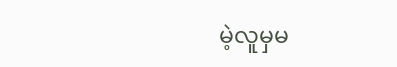မဲ့လူမှမ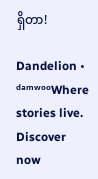ရှိတာ!

Dandelion • ᵈᵃᵐʷᵒᵒWhere stories live. Discover now